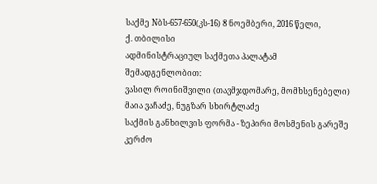საქმე Nბს-657-650(კს-16) 8 ნოემბერი, 2016 წელი,
ქ. თბილისი
ადმინისტრაციულ საქმეთა პალატამ
შემადგენლობით:
ვასილ როინიშვილი (თავმჯდომარე, მომხსენებელი)
მაია ვაჩაძე, ნუგზარ სხირტლაძე
საქმის განხილვის ფორმა - ზეპირი მოსმენის გარეშე
კერძო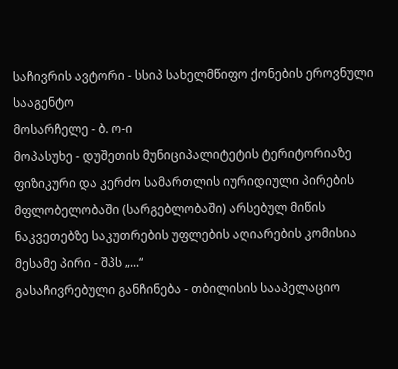საჩივრის ავტორი - სსიპ სახელმწიფო ქონების ეროვნული სააგენტო
მოსარჩელე - ბ. ო-ი
მოპასუხე - დუშეთის მუნიციპალიტეტის ტერიტორიაზე ფიზიკური და კერძო სამართლის იურიდიული პირების მფლობელობაში (სარგებლობაში) არსებულ მიწის ნაკვეთებზე საკუთრების უფლების აღიარების კომისია
მესამე პირი - შპს „...“
გასაჩივრებული განჩინება - თბილისის სააპელაციო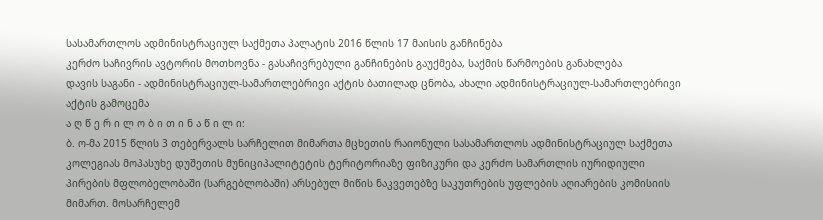სასამართლოს ადმინისტრაციულ საქმეთა პალატის 2016 წლის 17 მაისის განჩინება
კერძო საჩივრის ავტორის მოთხოვნა - გასაჩივრებული განჩინების გაუქმება, საქმის წარმოების განახლება
დავის საგანი - ადმინისტრაციულ-სამართლებრივი აქტის ბათილად ცნობა, ახალი ადმინისტრაციულ-სამართლებრივი აქტის გამოცემა
ა ღ წ ე რ ი ლ ო ბ ი თ ი ნ ა წ ი ლ ი:
ბ. ო-მა 2015 წლის 3 თებერვალს სარჩელით მიმართა მცხეთის რაიონული სასამართლოს ადმინისტრაციულ საქმეთა კოლეგიას მოპასუხე დუშეთის მუნიციპალიტეტის ტერიტორიაზე ფიზიკური და კერძო სამართლის იურიდიული პირების მფლობელობაში (სარგებლობაში) არსებულ მიწის ნაკვეთებზე საკუთრების უფლების აღიარების კომისიის მიმართ. მოსარჩელემ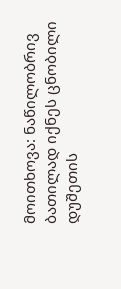მოითხოვა: ნაწილობრივ ბათილად იქნეს ცნობილი დუშეთის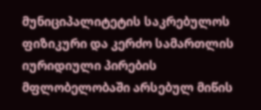მუნიციპალიტეტის საკრებულოს ფიზიკური და კერძო სამართლის იურიდიული პირების მფლობელობაში არსებულ მიწის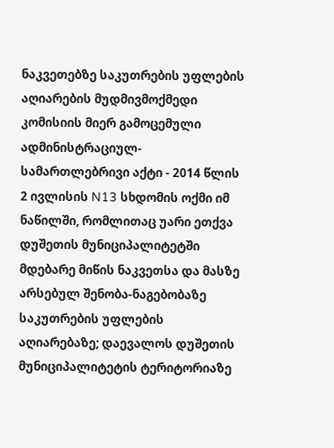ნაკვეთებზე საკუთრების უფლების აღიარების მუდმივმოქმედი კომისიის მიერ გამოცემული ადმინისტრაციულ-სამართლებრივი აქტი - 2014 წლის 2 ივლისის N13 სხდომის ოქმი იმ ნაწილში, რომლითაც უარი ეთქვა დუშეთის მუნიციპალიტეტში მდებარე მიწის ნაკვეთსა და მასზე არსებულ შენობა-ნაგებობაზე საკუთრების უფლების აღიარებაზე; დაევალოს დუშეთის მუნიციპალიტეტის ტერიტორიაზე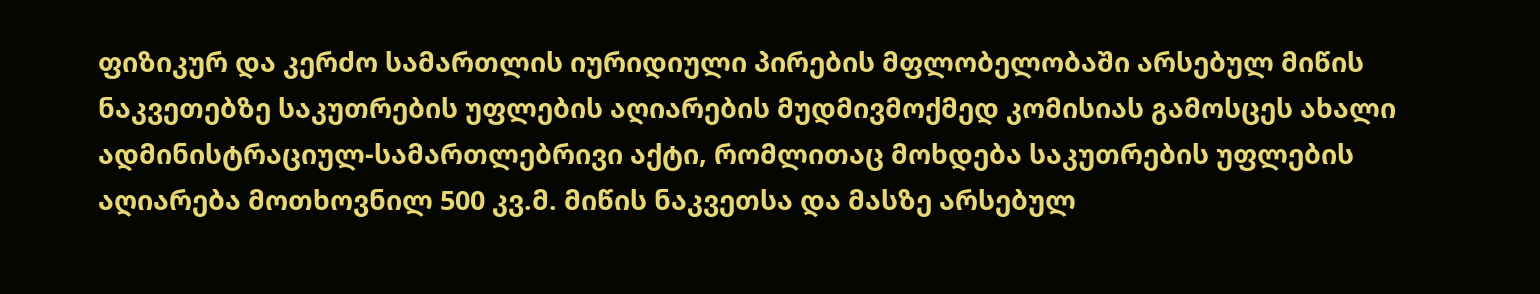ფიზიკურ და კერძო სამართლის იურიდიული პირების მფლობელობაში არსებულ მიწის ნაკვეთებზე საკუთრების უფლების აღიარების მუდმივმოქმედ კომისიას გამოსცეს ახალი ადმინისტრაციულ-სამართლებრივი აქტი, რომლითაც მოხდება საკუთრების უფლების აღიარება მოთხოვნილ 500 კვ.მ. მიწის ნაკვეთსა და მასზე არსებულ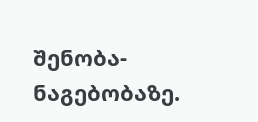შენობა-ნაგებობაზე.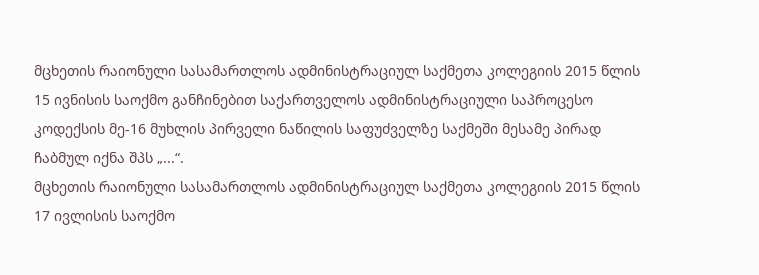მცხეთის რაიონული სასამართლოს ადმინისტრაციულ საქმეთა კოლეგიის 2015 წლის 15 ივნისის საოქმო განჩინებით საქართველოს ადმინისტრაციული საპროცესო კოდექსის მე-16 მუხლის პირველი ნაწილის საფუძველზე საქმეში მესამე პირად ჩაბმულ იქნა შპს „...“.
მცხეთის რაიონული სასამართლოს ადმინისტრაციულ საქმეთა კოლეგიის 2015 წლის 17 ივლისის საოქმო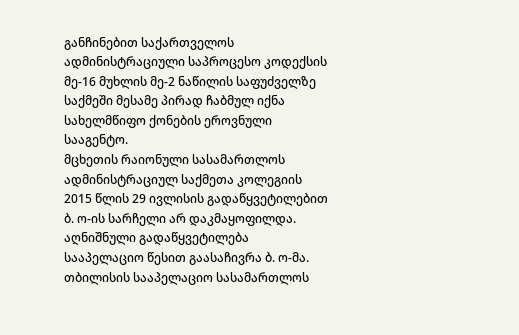განჩინებით საქართველოს ადმინისტრაციული საპროცესო კოდექსის მე-16 მუხლის მე-2 ნაწილის საფუძველზე საქმეში მესამე პირად ჩაბმულ იქნა სახელმწიფო ქონების ეროვნული სააგენტო.
მცხეთის რაიონული სასამართლოს ადმინისტრაციულ საქმეთა კოლეგიის 2015 წლის 29 ივლისის გადაწყვეტილებით ბ. ო-ის სარჩელი არ დაკმაყოფილდა.
აღნიშნული გადაწყვეტილება სააპელაციო წესით გაასაჩივრა ბ. ო-მა.
თბილისის სააპელაციო სასამართლოს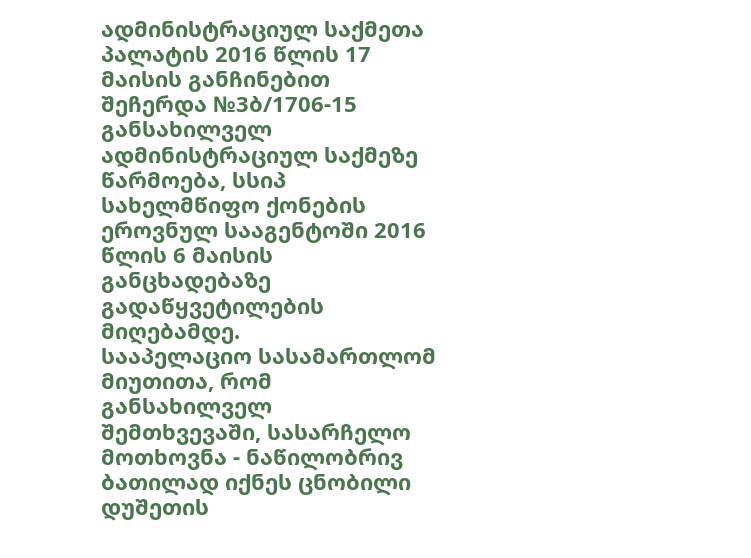ადმინისტრაციულ საქმეთა პალატის 2016 წლის 17 მაისის განჩინებით შეჩერდა №3ბ/1706-15 განსახილველ ადმინისტრაციულ საქმეზე წარმოება, სსიპ სახელმწიფო ქონების ეროვნულ სააგენტოში 2016 წლის 6 მაისის განცხადებაზე გადაწყვეტილების მიღებამდე.
სააპელაციო სასამართლომ მიუთითა, რომ განსახილველ შემთხვევაში, სასარჩელო მოთხოვნა - ნაწილობრივ ბათილად იქნეს ცნობილი დუშეთის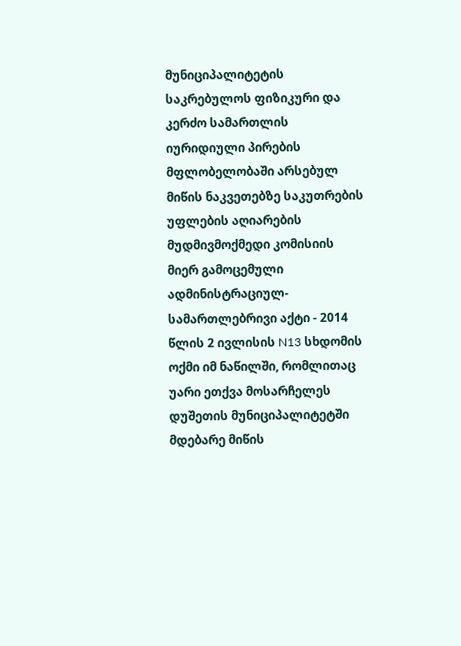მუნიციპალიტეტის საკრებულოს ფიზიკური და კერძო სამართლის იურიდიული პირების მფლობელობაში არსებულ მიწის ნაკვეთებზე საკუთრების უფლების აღიარების მუდმივმოქმედი კომისიის მიერ გამოცემული ადმინისტრაციულ-სამართლებრივი აქტი - 2014 წლის 2 ივლისის N13 სხდომის ოქმი იმ ნაწილში, რომლითაც უარი ეთქვა მოსარჩელეს დუშეთის მუნიციპალიტეტში მდებარე მიწის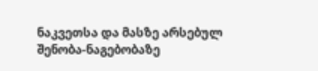ნაკვეთსა და მასზე არსებულ შენობა-ნაგებობაზე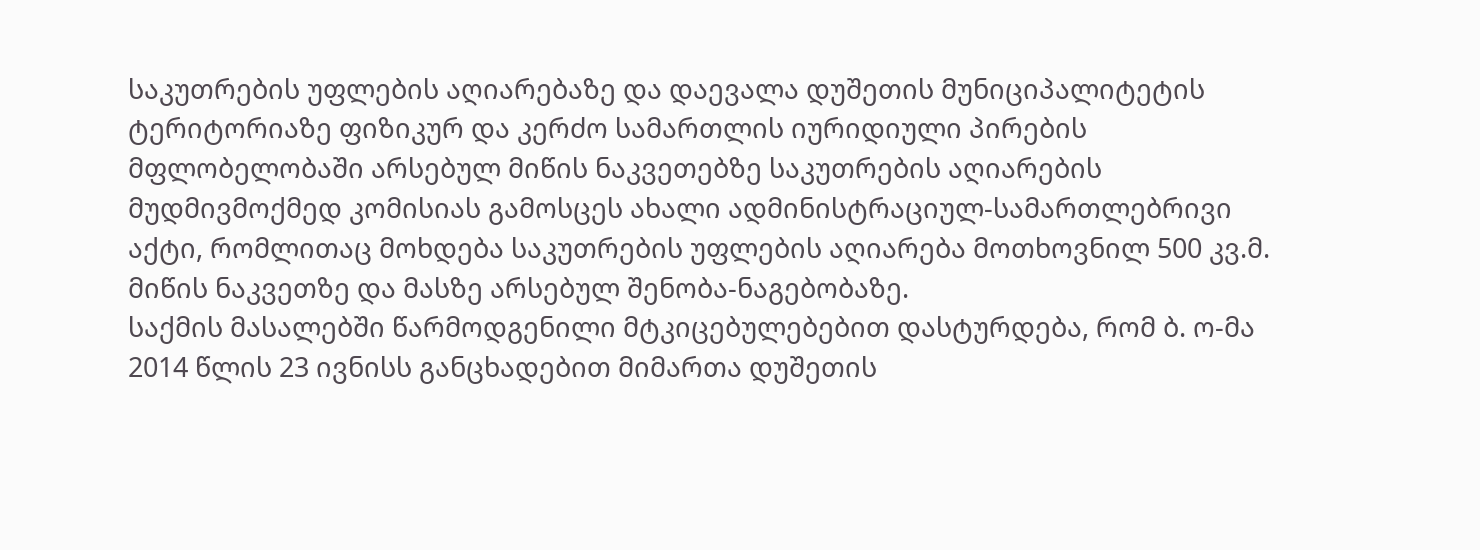საკუთრების უფლების აღიარებაზე და დაევალა დუშეთის მუნიციპალიტეტის ტერიტორიაზე ფიზიკურ და კერძო სამართლის იურიდიული პირების მფლობელობაში არსებულ მიწის ნაკვეთებზე საკუთრების აღიარების მუდმივმოქმედ კომისიას გამოსცეს ახალი ადმინისტრაციულ-სამართლებრივი აქტი, რომლითაც მოხდება საკუთრების უფლების აღიარება მოთხოვნილ 500 კვ.მ. მიწის ნაკვეთზე და მასზე არსებულ შენობა-ნაგებობაზე.
საქმის მასალებში წარმოდგენილი მტკიცებულებებით დასტურდება, რომ ბ. ო-მა 2014 წლის 23 ივნისს განცხადებით მიმართა დუშეთის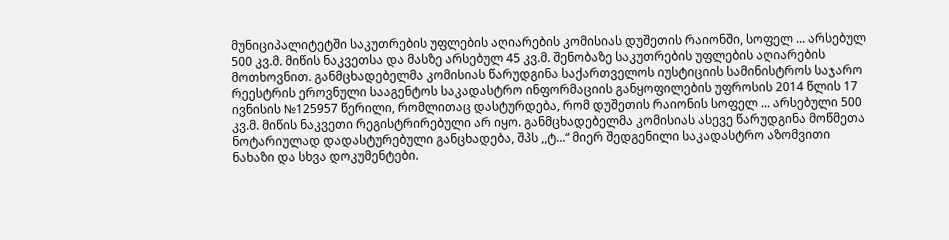მუნიციპალიტეტში საკუთრების უფლების აღიარების კომისიას დუშეთის რაიონში, სოფელ ... არსებულ 500 კვ.მ. მიწის ნაკვეთსა და მასზე არსებულ 45 კვ.მ. შენობაზე საკუთრების უფლების აღიარების მოთხოვნით. განმცხადებელმა კომისიას წარუდგინა საქართველოს იუსტიციის სამინისტროს საჯარო რეესტრის ეროვნული სააგენტოს საკადასტრო ინფორმაციის განყოფილების უფროსის 2014 წლის 17 ივნისის №125957 წერილი, რომლითაც დასტურდება, რომ დუშეთის რაიონის სოფელ ... არსებული 500 კვ.მ. მიწის ნაკვეთი რეგისტრირებული არ იყო. განმცხადებელმა კომისიას ასევე წარუდგინა მოწმეთა ნოტარიულად დადასტურებული განცხადება, შპს ,,ტ...“ მიერ შედგენილი საკადასტრო აზომვითი ნახაზი და სხვა დოკუმენტები.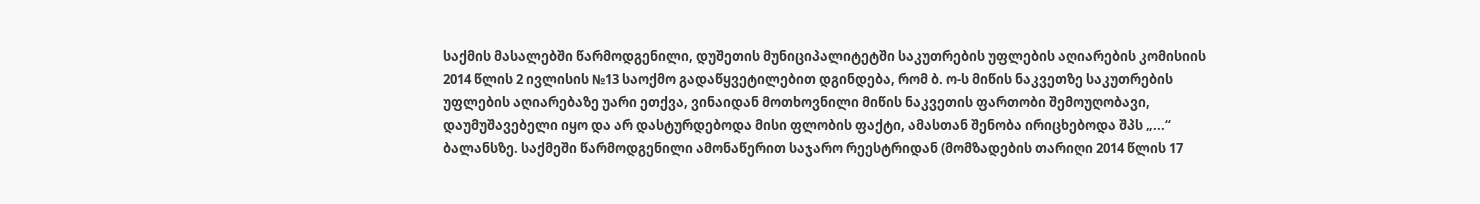საქმის მასალებში წარმოდგენილი, დუშეთის მუნიციპალიტეტში საკუთრების უფლების აღიარების კომისიის 2014 წლის 2 ივლისის №13 საოქმო გადაწყვეტილებით დგინდება, რომ ბ. ო-ს მიწის ნაკვეთზე საკუთრების უფლების აღიარებაზე უარი ეთქვა, ვინაიდან მოთხოვნილი მიწის ნაკვეთის ფართობი შემოუღობავი, დაუმუშავებელი იყო და არ დასტურდებოდა მისი ფლობის ფაქტი, ამასთან შენობა ირიცხებოდა შპს „...“ ბალანსზე. საქმეში წარმოდგენილი ამონაწერით საჯარო რეესტრიდან (მომზადების თარიღი 2014 წლის 17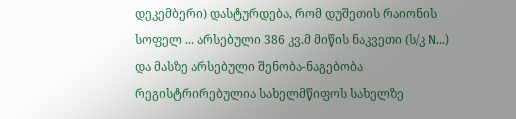დეკემბერი) დასტურდება, რომ დუშეთის რაიონის სოფელ ... არსებული 386 კვ.მ მიწის ნაკვეთი (ს/კ N...) და მასზე არსებული შენობა-ნაგებობა რეგისტრირებულია სახელმწიფოს სახელზე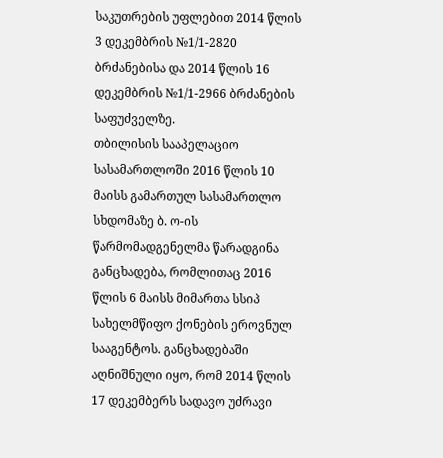საკუთრების უფლებით 2014 წლის 3 დეკემბრის №1/1-2820 ბრძანებისა და 2014 წლის 16 დეკემბრის №1/1-2966 ბრძანების საფუძველზე.
თბილისის სააპელაციო სასამართლოში 2016 წლის 10 მაისს გამართულ სასამართლო სხდომაზე ბ. ო-ის წარმომადგენელმა წარადგინა განცხადება, რომლითაც 2016 წლის 6 მაისს მიმართა სსიპ სახელმწიფო ქონების ეროვნულ სააგენტოს. განცხადებაში აღნიშნული იყო, რომ 2014 წლის 17 დეკემბერს სადავო უძრავი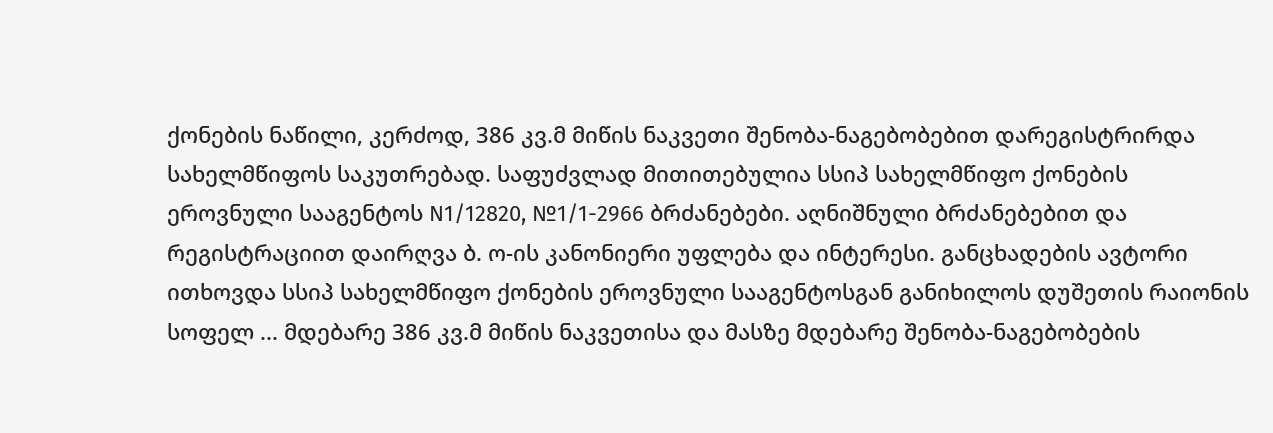ქონების ნაწილი, კერძოდ, 386 კვ.მ მიწის ნაკვეთი შენობა-ნაგებობებით დარეგისტრირდა სახელმწიფოს საკუთრებად. საფუძვლად მითითებულია სსიპ სახელმწიფო ქონების ეროვნული სააგენტოს N1/12820, №1/1-2966 ბრძანებები. აღნიშნული ბრძანებებით და რეგისტრაციით დაირღვა ბ. ო-ის კანონიერი უფლება და ინტერესი. განცხადების ავტორი ითხოვდა სსიპ სახელმწიფო ქონების ეროვნული სააგენტოსგან განიხილოს დუშეთის რაიონის სოფელ ... მდებარე 386 კვ.მ მიწის ნაკვეთისა და მასზე მდებარე შენობა-ნაგებობების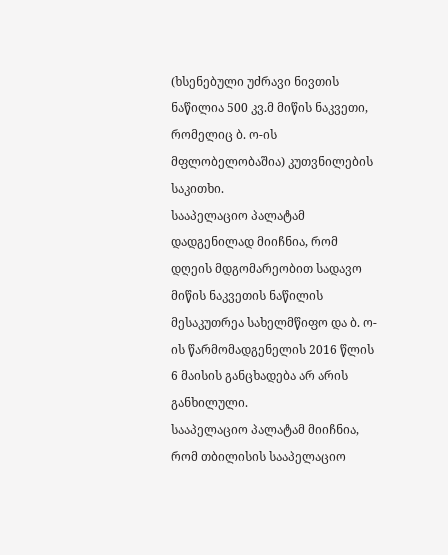(ხსენებული უძრავი ნივთის ნაწილია 500 კვ.მ მიწის ნაკვეთი, რომელიც ბ. ო-ის მფლობელობაშია) კუთვნილების საკითხი.
სააპელაციო პალატამ დადგენილად მიიჩნია, რომ დღეის მდგომარეობით სადავო მიწის ნაკვეთის ნაწილის მესაკუთრეა სახელმწიფო და ბ. ო-ის წარმომადგენელის 2016 წლის 6 მაისის განცხადება არ არის განხილული.
სააპელაციო პალატამ მიიჩნია, რომ თბილისის სააპელაციო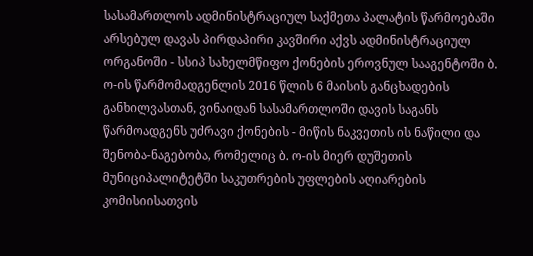სასამართლოს ადმინისტრაციულ საქმეთა პალატის წარმოებაში არსებულ დავას პირდაპირი კავშირი აქვს ადმინისტრაციულ ორგანოში - სსიპ სახელმწიფო ქონების ეროვნულ სააგენტოში ბ. ო-ის წარმომადგენლის 2016 წლის 6 მაისის განცხადების განხილვასთან, ვინაიდან სასამართლოში დავის საგანს წარმოადგენს უძრავი ქონების - მიწის ნაკვეთის ის ნაწილი და შენობა-ნაგებობა, რომელიც ბ. ო-ის მიერ დუშეთის მუნიციპალიტეტში საკუთრების უფლების აღიარების კომისიისათვის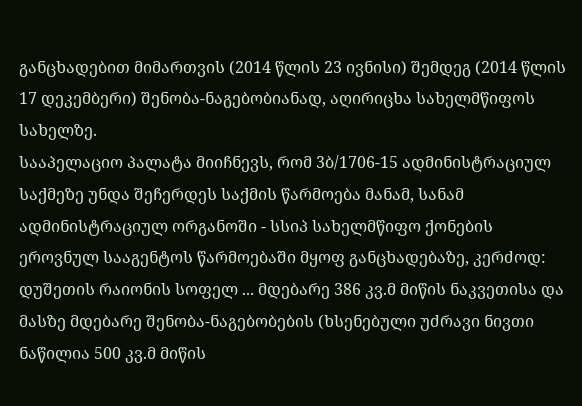განცხადებით მიმართვის (2014 წლის 23 ივნისი) შემდეგ (2014 წლის 17 დეკემბერი) შენობა-ნაგებობიანად, აღირიცხა სახელმწიფოს სახელზე.
სააპელაციო პალატა მიიჩნევს, რომ 3ბ/1706-15 ადმინისტრაციულ საქმეზე უნდა შეჩერდეს საქმის წარმოება მანამ, სანამ ადმინისტრაციულ ორგანოში - სსიპ სახელმწიფო ქონების ეროვნულ სააგენტოს წარმოებაში მყოფ განცხადებაზე, კერძოდ:
დუშეთის რაიონის სოფელ ... მდებარე 386 კვ.მ მიწის ნაკვეთისა და მასზე მდებარე შენობა-ნაგებობების (ხსენებული უძრავი ნივთი ნაწილია 500 კვ.მ მიწის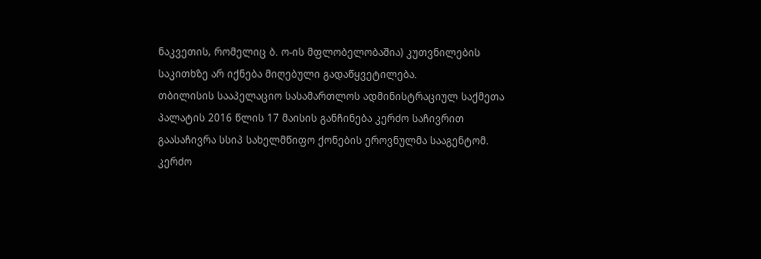ნაკვეთის, რომელიც ბ. ო-ის მფლობელობაშია) კუთვნილების საკითხზე არ იქნება მიღებული გადაწყვეტილება.
თბილისის სააპელაციო სასამართლოს ადმინისტრაციულ საქმეთა პალატის 2016 წლის 17 მაისის განჩინება კერძო საჩივრით გაასაჩივრა სსიპ სახელმწიფო ქონების ეროვნულმა სააგენტომ.
კერძო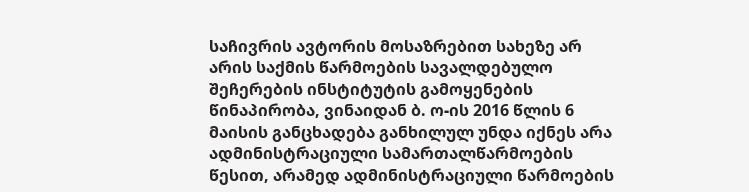საჩივრის ავტორის მოსაზრებით სახეზე არ არის საქმის წარმოების სავალდებულო შეჩერების ინსტიტუტის გამოყენების წინაპირობა, ვინაიდან ბ. ო-ის 2016 წლის 6 მაისის განცხადება განხილულ უნდა იქნეს არა ადმინისტრაციული სამართალწარმოების წესით, არამედ ადმინისტრაციული წარმოების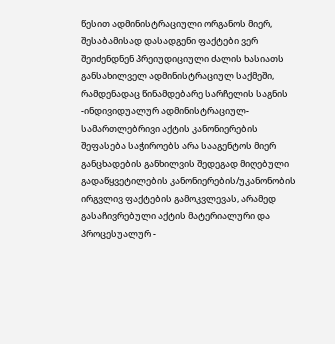წესით ადმინისტრაციული ორგანოს მიერ, შესაბამისად დასადგენი ფაქტები ვერ შეიძენდნენ პრეიუდიციული ძალის ხასიათს განსახილველ ადმინისტრაციულ საქმეში, რამდენადაც წინამდებარე სარჩელის საგნის -ინდივიდუალურ ადმინისტრაციულ-სამართლებრივი აქტის კანონიერების შეფასება საჭიროებს არა სააგენტოს მიერ განცხადების განხილვის შედეგად მიღებული გადაწყვეტილების კანონიერების/უკანონობის ირგვლივ ფაქტების გამოკვლევას, არამედ გასაჩივრებული აქტის მატერიალური და პროცესუალურ -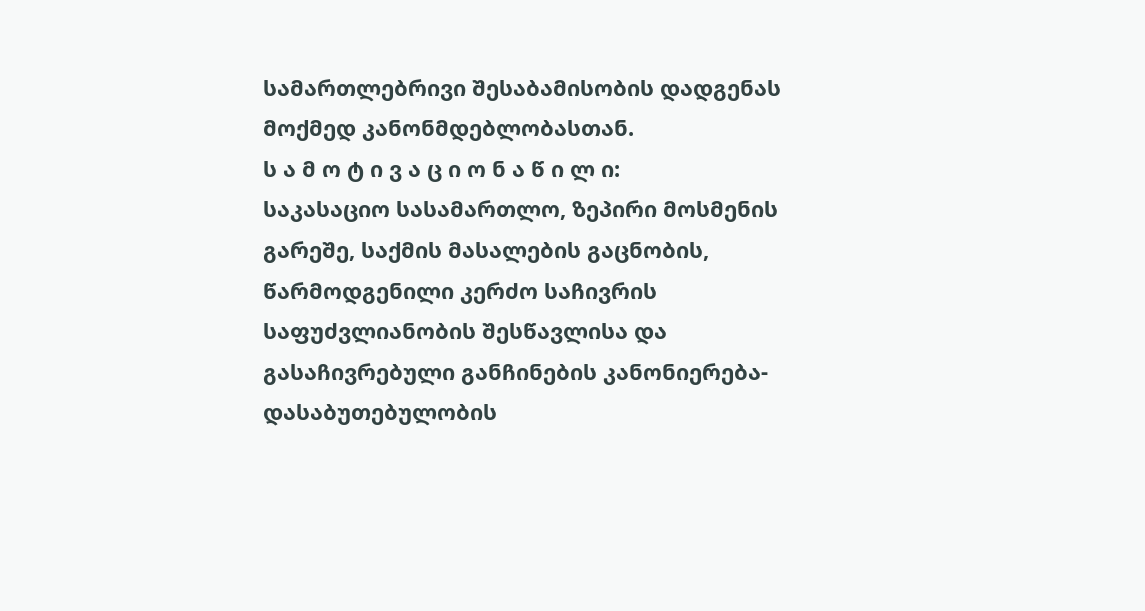სამართლებრივი შესაბამისობის დადგენას მოქმედ კანონმდებლობასთან.
ს ა მ ო ტ ი ვ ა ც ი ო ნ ა წ ი ლ ი:
საკასაციო სასამართლო, ზეპირი მოსმენის გარეშე, საქმის მასალების გაცნობის, წარმოდგენილი კერძო საჩივრის საფუძვლიანობის შესწავლისა და გასაჩივრებული განჩინების კანონიერება-დასაბუთებულობის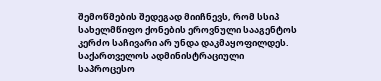შემოწმების შედეგად მიიჩნევს, რომ სსიპ სახელმწიფო ქონების ეროვნული სააგენტოს კერძო საჩივარი არ უნდა დაკმაყოფილდეს.
საქართველოს ადმინისტრაციული საპროცესო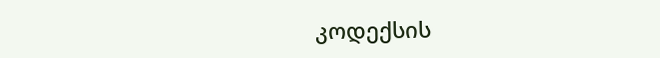კოდექსის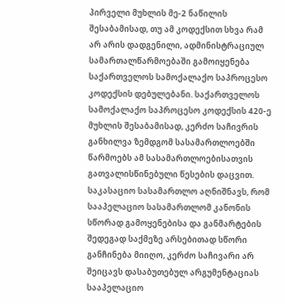პირველი მუხლის მე-2 ნაწილის შესაბამისად, თუ ამ კოდექსით სხვა რამ არ არის დადგენილი, ადმინისტრაციულ სამართალწარმოებაში გამოიყენება საქართველოს სამოქალაქო საპროცესო კოდექსის დებულებანი. საქართველოს სამოქალაქო საპროცესო კოდექსის 420-ე მუხლის შესაბამისად, კერძო საჩივრის განხილვა ზემდგომ სასამართლოებში წარმოებს ამ სასამართლოებისათვის გათვალისწინებული წესების დაცვით.
საკასაციო სასამართლო აღნიშნავს, რომ სააპელაციო სასამართლომ კანონის სწორად გამოყენებისა და განმარტების შედეგად საქმეზე არსებითად სწორი განჩინება მიიღო, კერძო საჩივარი არ შეიცავს დასაბუთებულ არგუმენტაციას სააპელაციო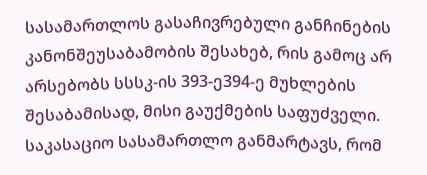სასამართლოს გასაჩივრებული განჩინების კანონშეუსაბამობის შესახებ, რის გამოც არ არსებობს სსსკ-ის 393-ე394-ე მუხლების შესაბამისად, მისი გაუქმების საფუძველი.
საკასაციო სასამართლო განმარტავს, რომ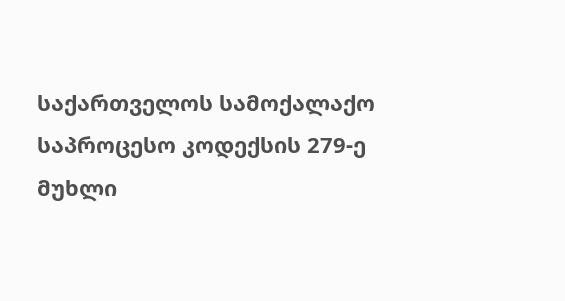საქართველოს სამოქალაქო საპროცესო კოდექსის 279-ე მუხლი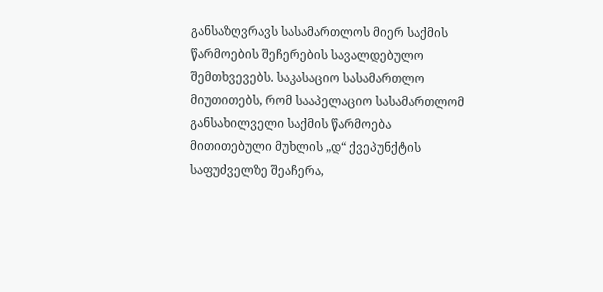განსაზღვრავს სასამართლოს მიერ საქმის წარმოების შეჩერების სავალდებულო შემთხვევებს. საკასაციო სასამართლო მიუთითებს, რომ სააპელაციო სასამართლომ განსახილველი საქმის წარმოება მითითებული მუხლის „დ“ ქვეპუნქტის საფუძველზე შეაჩერა,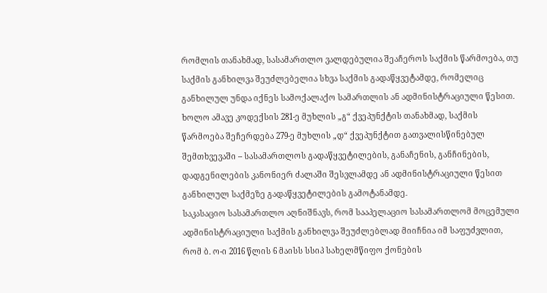რომლის თანახმად, სასამართლო ვალდებულია შეაჩეროს საქმის წარმოება, თუ საქმის განხილვა შეუძლებელია სხვა საქმის გადაწყვეტამდე, რომელიც განხილულ უნდა იქნეს სამოქალაქო სამართლის ან ადმინისტრაციული წესით. ხოლო ამავე კოდექსის 281-ე მუხლის „გ“ ქვეპუნქტის თანახმად, საქმის წარმოება შეჩერდება 279-ე მუხლის „დ“ ქვეპუნქტით გათვალისწინებულ შემთხვევაში – სასამართლოს გადაწყვეტილების, განაჩენის, განჩინების, დადგენილების კანონიერ ძალაში შესვლამდე ან ადმინისტრაციული წესით განხილულ საქმეზე გადაწყვეტილების გამოტანამდე.
საკასაციო სასამართლო აღნიშნავს, რომ სააპელაციო სასამართლომ მოცემული ადმინისტრაციული საქმის განხილვა შეუძლებლად მიიჩნია იმ საფუძვლით, რომ ბ. ო-ი 2016 წლის 6 მაისს სსიპ სახელმწიფო ქონების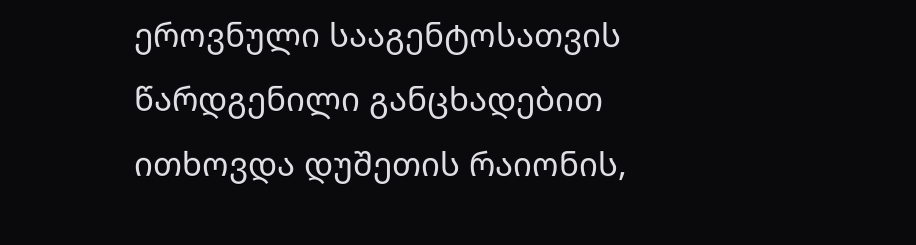ეროვნული სააგენტოსათვის წარდგენილი განცხადებით ითხოვდა დუშეთის რაიონის,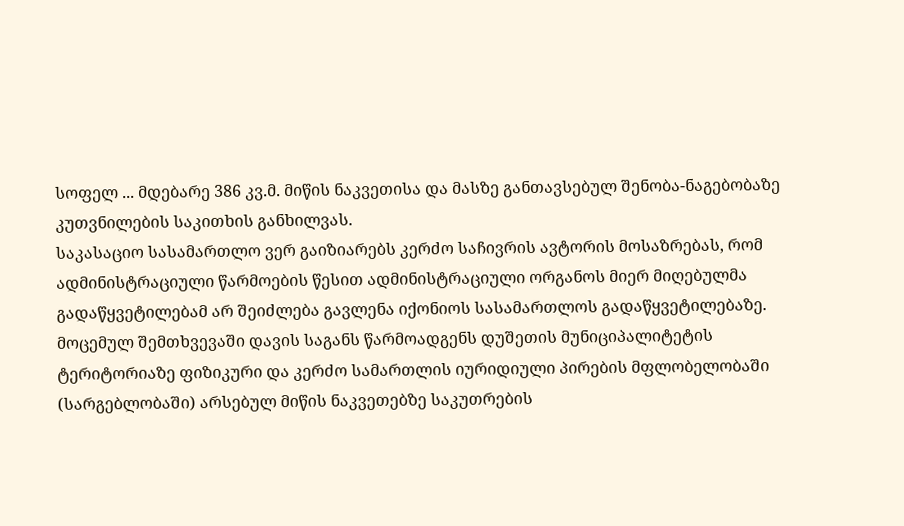სოფელ ... მდებარე 386 კვ.მ. მიწის ნაკვეთისა და მასზე განთავსებულ შენობა-ნაგებობაზე კუთვნილების საკითხის განხილვას.
საკასაციო სასამართლო ვერ გაიზიარებს კერძო საჩივრის ავტორის მოსაზრებას, რომ ადმინისტრაციული წარმოების წესით ადმინისტრაციული ორგანოს მიერ მიღებულმა გადაწყვეტილებამ არ შეიძლება გავლენა იქონიოს სასამართლოს გადაწყვეტილებაზე. მოცემულ შემთხვევაში დავის საგანს წარმოადგენს დუშეთის მუნიციპალიტეტის ტერიტორიაზე ფიზიკური და კერძო სამართლის იურიდიული პირების მფლობელობაში (სარგებლობაში) არსებულ მიწის ნაკვეთებზე საკუთრების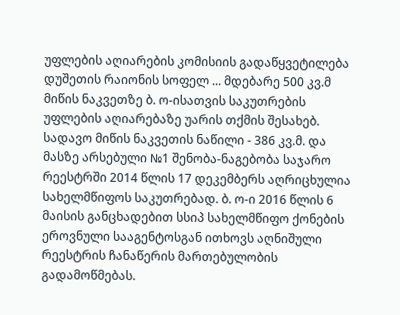უფლების აღიარების კომისიის გადაწყვეტილება დუშეთის რაიონის სოფელ ... მდებარე 500 კვ.მ მიწის ნაკვეთზე ბ. ო-ისათვის საკუთრების უფლების აღიარებაზე უარის თქმის შესახებ. სადავო მიწის ნაკვეთის ნაწილი - 386 კვ.მ. და მასზე არსებული №1 შენობა-ნაგებობა საჯარო რეესტრში 2014 წლის 17 დეკემბერს აღრიცხულია სახელმწიფოს საკუთრებად. ბ. ო-ი 2016 წლის 6 მაისის განცხადებით სსიპ სახელმწიფო ქონების ეროვნული სააგენტოსგან ითხოვს აღნიშული რეესტრის ჩანაწერის მართებულობის გადამოწმებას.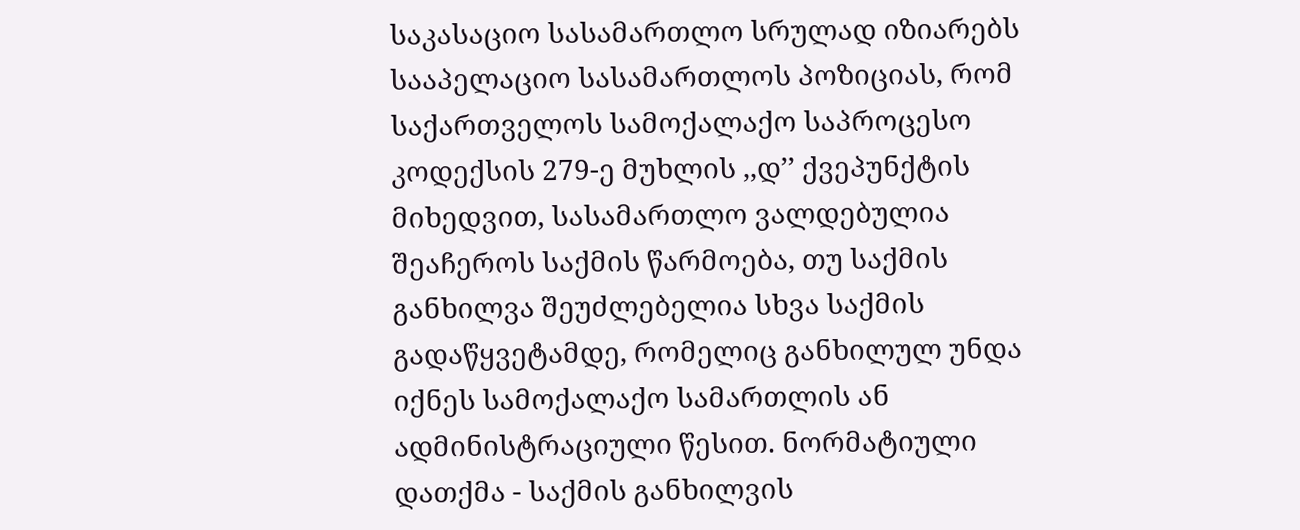საკასაციო სასამართლო სრულად იზიარებს სააპელაციო სასამართლოს პოზიციას, რომ საქართველოს სამოქალაქო საპროცესო კოდექსის 279-ე მუხლის ,,დ’’ ქვეპუნქტის მიხედვით, სასამართლო ვალდებულია შეაჩეროს საქმის წარმოება, თუ საქმის განხილვა შეუძლებელია სხვა საქმის გადაწყვეტამდე, რომელიც განხილულ უნდა იქნეს სამოქალაქო სამართლის ან ადმინისტრაციული წესით. ნორმატიული დათქმა - საქმის განხილვის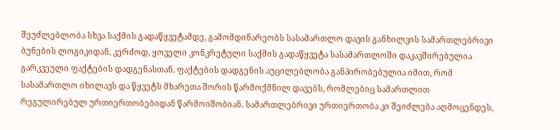შეუძლებლობა სხვა საქმის გადაწყვეტამდე, გამომდინარეობს სასამართლო დავის განხილვის სამართლებრივი ბუნების ლოგიკიდან, კერძოდ, ყოველი კონკრეტული საქმის გადაწყვეტა სასამართლოში დაკავშირებულია გარკვეული ფაქტების დადგენასთან. ფაქტების დადგენის აუცილებლობა განპირობებულია იმით, რომ სასამართლო იხილავს და წყვეტს მხარეთა შორის წარმოქმნილ დავებს, რომლებიც სამართლით რეგულირებულ ურთიერთობებიდან წარმოიშობიან. სამართლებრივი ურთიერთობა კი შეიძლება აღმოცენდეს,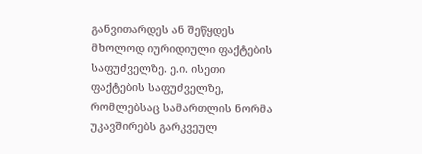განვითარდეს ან შეწყდეს მხოლოდ იურიდიული ფაქტების საფუძველზე. ე.ი. ისეთი ფაქტების საფუძველზე, რომლებსაც სამართლის ნორმა უკავშირებს გარკვეულ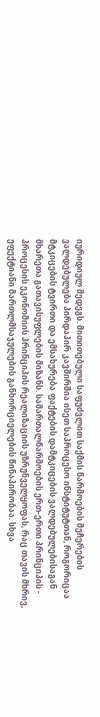იურიდიულ შედეგს. მითითებული საფუძვლით საქმის წარმოების შეჩერების ვალდებულება პირდაპირ კავშირშია ისეთ საპროცესო ინსტიტუტთან, როგორიცაა მტკიცების ტვირთი და ემსახურება ფაქტების დამტკიცების ვალდებულებისაგან მხარეთა გათავისუფლების მიზანს. სამართალწარმოების ერთ-ერთი პრინციპის - პროცესის ეკონომიის პრინციპის რეალიზაციის უზრუნველყოფას, რაც თავის მხრივ, ეფექტიანი მართლმსაჯულების განხორციელების წინაპირობაა. სხვა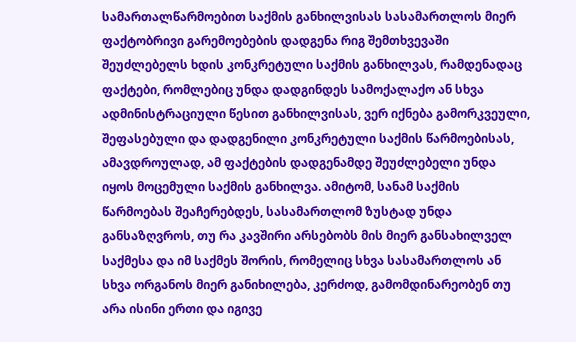სამართალწარმოებით საქმის განხილვისას სასამართლოს მიერ ფაქტობრივი გარემოებების დადგენა რიგ შემთხვევაში შეუძლებელს ხდის კონკრეტული საქმის განხილვას, რამდენადაც ფაქტები, რომლებიც უნდა დადგინდეს სამოქალაქო ან სხვა ადმინისტრაციული წესით განხილვისას, ვერ იქნება გამორკვეული, შეფასებული და დადგენილი კონკრეტული საქმის წარმოებისას, ამავდროულად, ამ ფაქტების დადგენამდე შეუძლებელი უნდა იყოს მოცემული საქმის განხილვა. ამიტომ, სანამ საქმის წარმოებას შეაჩერებდეს, სასამართლომ ზუსტად უნდა განსაზღვროს, თუ რა კავშირი არსებობს მის მიერ განსახილველ საქმესა და იმ საქმეს შორის, რომელიც სხვა სასამართლოს ან სხვა ორგანოს მიერ განიხილება, კერძოდ, გამომდინარეობენ თუ არა ისინი ერთი და იგივე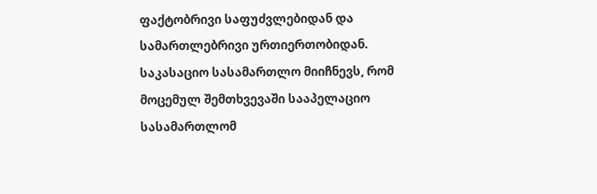ფაქტობრივი საფუძვლებიდან და სამართლებრივი ურთიერთობიდან.
საკასაციო სასამართლო მიიჩნევს, რომ მოცემულ შემთხვევაში სააპელაციო სასამართლომ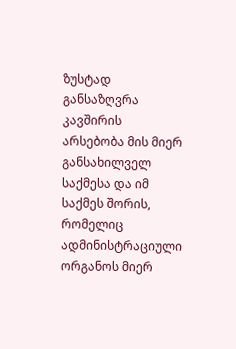ზუსტად განსაზღვრა კავშირის არსებობა მის მიერ განსახილველ საქმესა და იმ საქმეს შორის, რომელიც ადმინისტრაციული ორგანოს მიერ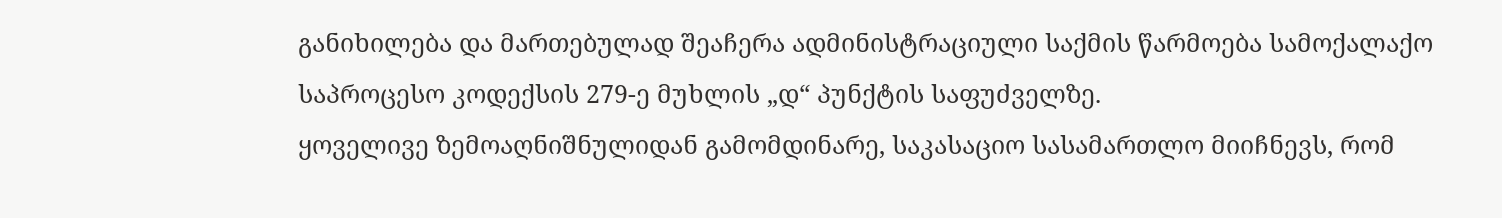განიხილება და მართებულად შეაჩერა ადმინისტრაციული საქმის წარმოება სამოქალაქო საპროცესო კოდექსის 279-ე მუხლის „დ“ პუნქტის საფუძველზე.
ყოველივე ზემოაღნიშნულიდან გამომდინარე, საკასაციო სასამართლო მიიჩნევს, რომ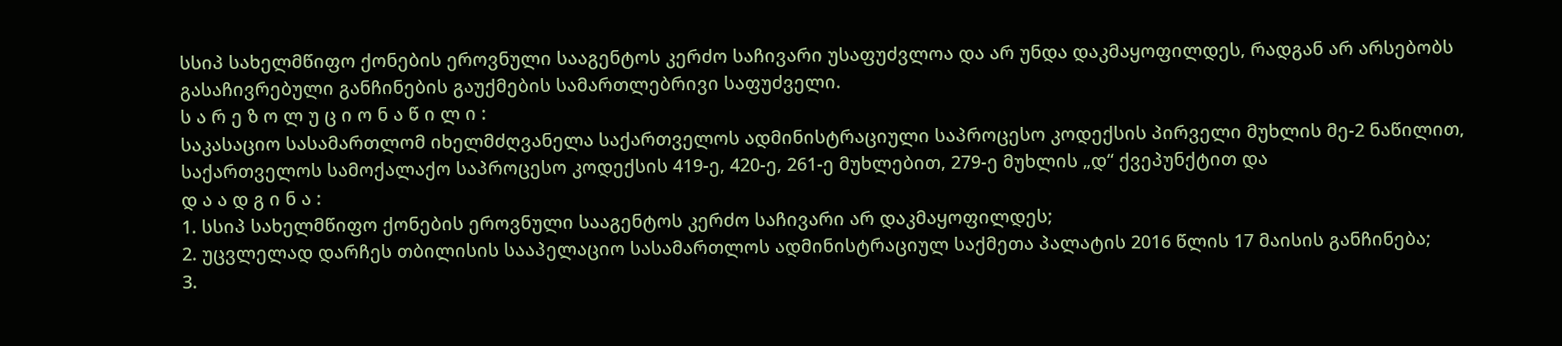სსიპ სახელმწიფო ქონების ეროვნული სააგენტოს კერძო საჩივარი უსაფუძვლოა და არ უნდა დაკმაყოფილდეს, რადგან არ არსებობს გასაჩივრებული განჩინების გაუქმების სამართლებრივი საფუძველი.
ს ა რ ე ზ ო ლ უ ც ი ო ნ ა წ ი ლ ი :
საკასაციო სასამართლომ იხელმძღვანელა საქართველოს ადმინისტრაციული საპროცესო კოდექსის პირველი მუხლის მე-2 ნაწილით, საქართველოს სამოქალაქო საპროცესო კოდექსის 419-ე, 420-ე, 261-ე მუხლებით, 279-ე მუხლის „დ“ ქვეპუნქტით და
დ ა ა დ გ ი ნ ა :
1. სსიპ სახელმწიფო ქონების ეროვნული სააგენტოს კერძო საჩივარი არ დაკმაყოფილდეს;
2. უცვლელად დარჩეს თბილისის სააპელაციო სასამართლოს ადმინისტრაციულ საქმეთა პალატის 2016 წლის 17 მაისის განჩინება;
3.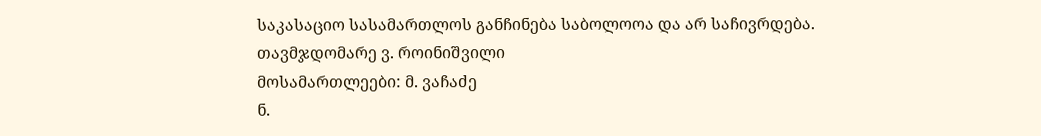საკასაციო სასამართლოს განჩინება საბოლოოა და არ საჩივრდება.
თავმჯდომარე ვ. როინიშვილი
მოსამართლეები: მ. ვაჩაძე
ნ.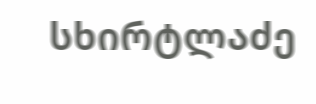სხირტლაძე